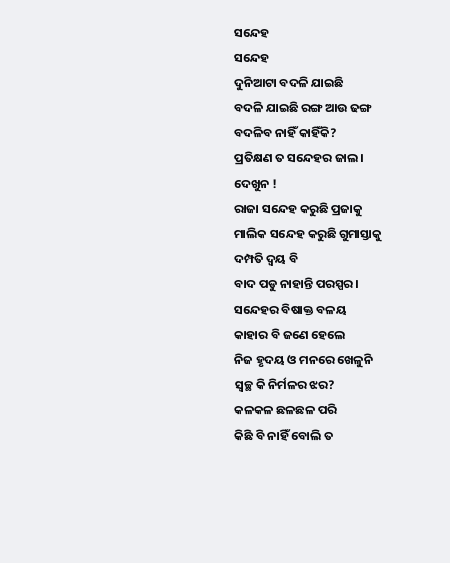ସନ୍ଦେହ
ସନ୍ଦେହ
ଦୁନିଆଟା ବଦଳି ଯାଇଛି
ବଦଳି ଯାଇଛି ରଙ୍ଗ ଆଉ ଢଙ୍ଗ
ବଦଳିବ ନାହିଁ କାହିଁକି?
ପ୍ରତିକ୍ଷଣ ତ ସନ୍ଦେହର ଜାଲ।
ଦେଖୁନ !
ରାଜା ସନ୍ଦେହ କରୁଛି ପ୍ରଜାକୁ
ମାଲିକ ସନ୍ଦେହ କରୁଛି ଗୁମାସ୍ତାକୁ
ଦମ୍ପତି ଦ୍ବୟ ବି
ବାଦ ପଡୁ ନାହାନ୍ତି ପରସ୍ପର।
ସନ୍ଦେହର ବିଷାକ୍ତ ବଳୟ
କାହାର ବି ଜଣେ ହେଲେ
ନିଜ ହୃଦୟ ଓ ମନରେ ଖେଳୁନି
ସ୍ବଚ୍ଛ କି ନିର୍ମଳର ଝର?
କଳକଳ ଛଳଛଳ ପରି
କିଛି ବି ନାହିଁ ବୋଲି ତ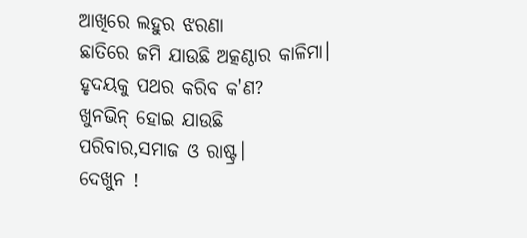ଆଖିରେ ଲହୁର ଝରଣା
ଛାତିରେ ଜମି ଯାଉଛି ଅତ୍କଣ୍ଠାର କାଳିମା।
ହୃଦୟକୁ ପଥର କରିବ କ'ଣ?
ଖୁନଭିନ୍ ହୋଇ ଯାଉଛି
ପରିବାର,ସମାଜ ଓ ରାଷ୍ଟ୍ର।
ଦେଖୁନ !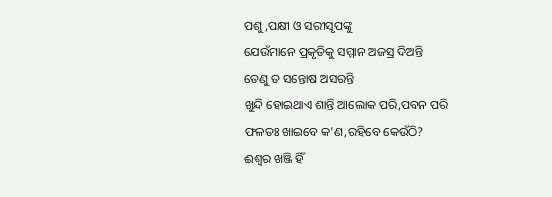ପଶୁ,ପକ୍ଷୀ ଓ ସରୀସୃପଙ୍କୁ
ଯେଉଁମାନେ ପ୍ରକୃତିକୁ ସମ୍ମାନ ଅଜସ୍ର ଦିଅନ୍ତି
ତେଣୁ ତ ସନ୍ତୋଷ ଅସରନ୍ତି
ଖୁନ୍ଦି ହୋଇଥାଏ ଶାନ୍ତି ଆଲୋକ ପରି,ପବନ ପରି
ଫଳତଃ ଖାଇବେ କ'ଣ,ରହିବେ କେଉଁଠି?
ଈଶ୍ବର ଖଞ୍ଜି ହିଁ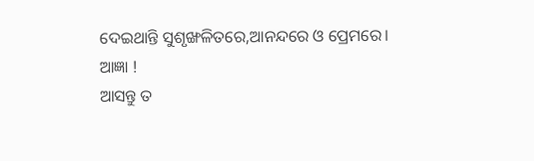ଦେଇଥାନ୍ତି ସୁଶୃଙ୍ଖଳିତରେ,ଆନନ୍ଦରେ ଓ ପ୍ରେମରେ।
ଆଜ୍ଞା !
ଆସନ୍ତୁ ତ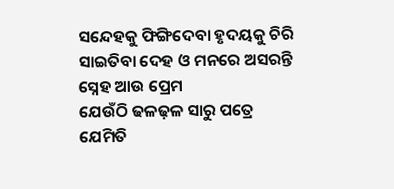ସନ୍ଦେହକୁ ଫିଙ୍ଗିଦେବା ହୃଦୟକୁ ଚିରି
ସାଇତିବା ଦେହ ଓ ମନରେ ଅସରନ୍ତି
ସ୍ନେହ ଆଉ ପ୍ରେମ
ଯେଉଁଠି ଢଳଢ଼ଳ ସାରୁ ପତ୍ରେ
ଯେମିତି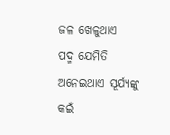ଜଳ ଖେଳୁଥାଏ
ପଦ୍ମ ଯେମିତି ଅନେଇଥାଏ ସୂର୍ଯ୍ଯଙ୍କୁ
କଇଁ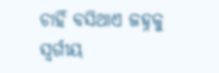ଚାହିଁ ବସିଥାଏ ଜହ୍ନକୁ
ସ୍ବର୍ଗୀୟ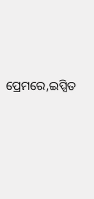ପ୍ରେମରେ,ଇପ୍ସିତ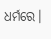ଧର୍ମରେ।